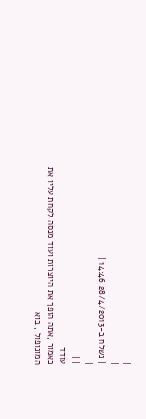|
|
| נשלח ב-28/4/2013 14:46 |
|
| |
עודד
כאמור ,אתה הופך את היוצרות ועוד מנסה לקחת עליו את המונופול , בוא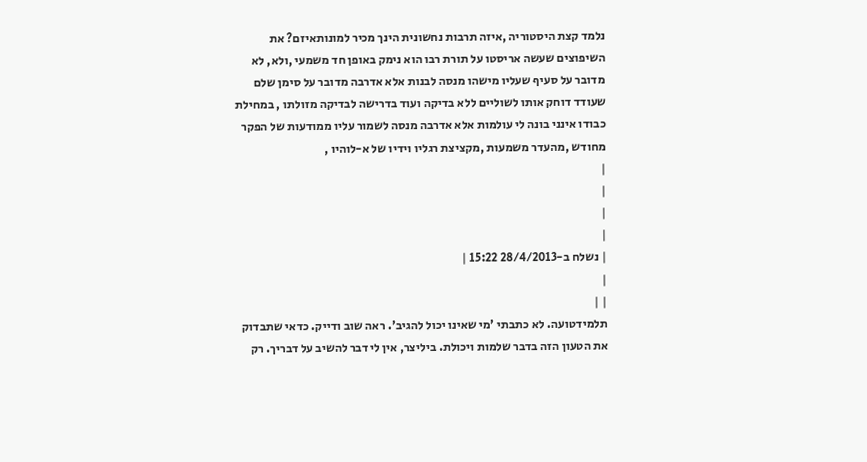נלמד קצת היסטוריה ,איזה תרבות נחשונית הינך מכיר למונותאיזם? את השיפוצים שעשה אריסטו על תורת רבו הוא נימק באופן חד משמעי ,ולא, לא מדובר על סעיף שעליו מישהו מנסה לבנות אלא אדרבה מדובר על סימן שלם שעודד דוחק אותו לשוליים ללא בדיקה ועוד בדרישה לבדיקה מזולתו , במחילת כבודו אינני בונה לי עולמות אלא אדרבה מנסה לשמור עליו ממודעות של הפקר מחודש ,מהעדר משמעות ,מקציצת רגליו וידיו של א-לוהיו ,
|
|
|
|
| נשלח ב-28/4/2013 15:22 |
|
| |
תלמידטועה. לא כתבתי 'מי שאינו יכול להגיב'. ראה שוב ודייק. כדאי שתבדוק את הטעון הזה בדבר שלמות ויכולת. ביליצר, אין לי דבר להשיב על דבריך. רק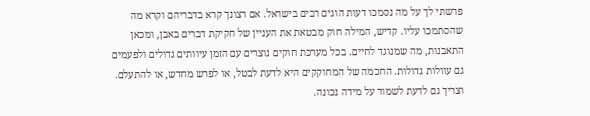פרשתי לך על מה נסמכו דעות הוגים רבים בישראל. אם רצונך קרא בדבריהם וקרא מה שהסתמכו עליו. קדיש, המילה חוק מבטאת את העניין של חקיקת דברים באבן, ומכאן התאבנות, מה שמנוגד לחיים. בכל מערכת חוקים נוצרים עם הזמן עיוותים גדולים ולפעמים גם עוולות גדולות. החכמה של המחוקקים היא לדעת לבטל, או לפרש מחדש, או להתעלם. וצריך גם לדעת לשמור על מידה נכונה.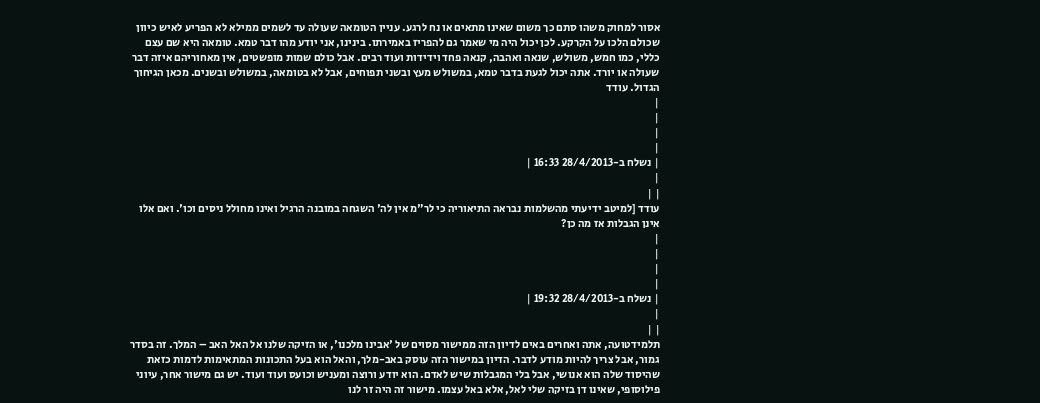אסור למחוק משהו סתם כך משום שאינו מתאים או נח לרגע. עניין הטומאה שעולה עד לשמים ממילא לא הפריע לאיש כיוון שכולם הלכו על הקרקע. לכן יכול היה מי שאמר גם להפריז באמירתו. בינינו, אני יודע מהו דבר טמא. טומאה היא שם עצם כללי, כמו חמש, משולש, שנאה ואהבה, קנאה פחד וידידות ועוד רבים. אבל כולם שמות מופשטים, אין מאחוריהם איזה דבר שעולה או יורד. אתה יכול לגעת בדבר טמא, במשולש מעץ ובשני תפוחים, אבל לא בטומאה, במשולש ובשנים. מכאן הגיחוך הגדול. עודד
|
|
|
|
| נשלח ב-28/4/2013 16:33 |
|
| |
עודד [למיטב ידיעתי מהשלמות נבראה התיאוריה כי לר"מ אין לה' השגחה במובנה הרגיל ואינו מחולל ניסים וכו'. ואם אלו אינן הגבלות אז מה כן?
|
|
|
|
| נשלח ב-28/4/2013 19:32 |
|
| |
תלמידטועה, אתה ואחרים באים לדיון הזה ממישור מסוים של 'אבינו מלכנו', או הזיקה שלנו אל האל האב – המלך. זה בסדר גמור, אבל צריך להיות מודע לדבר. הדיון במישור הזה עוסק באב-מלך, והאל הוא בעל התכונות המתאימות לדמות כזאת שהיסוד שלה הוא אנושי, אבל בלי המגבלות שיש לאדם. הוא יודע ורוצה ומעניש וכועס ועוד ועוד. יש גם מישור אחר, עיוני פילוסופי, שאינו דן בזיקה שלי לאל, אלא באל עצמו. מישור זה היה זר לנו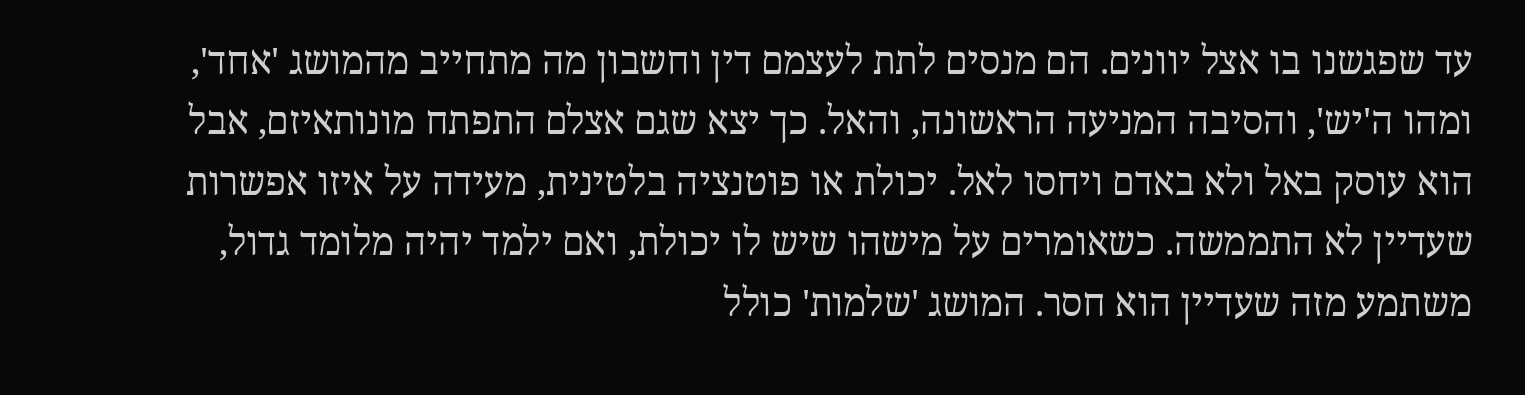עד שפגשנו בו אצל יוונים. הם מנסים לתת לעצמם דין וחשבון מה מתחייב מהמושג 'אחד', ומהו ה'יש', והסיבה המניעה הראשונה, והאל. כך יצא שגם אצלם התפתח מונותאיזם, אבל הוא עוסק באל ולא באדם ויחסו לאל. יכולת או פוטנציה בלטינית, מעידה על איזו אפשרות שעדיין לא התממשה. כשאומרים על מישהו שיש לו יכולת, ואם ילמד יהיה מלומד גדול, משתמע מזה שעדיין הוא חסר. המושג 'שלמות' כולל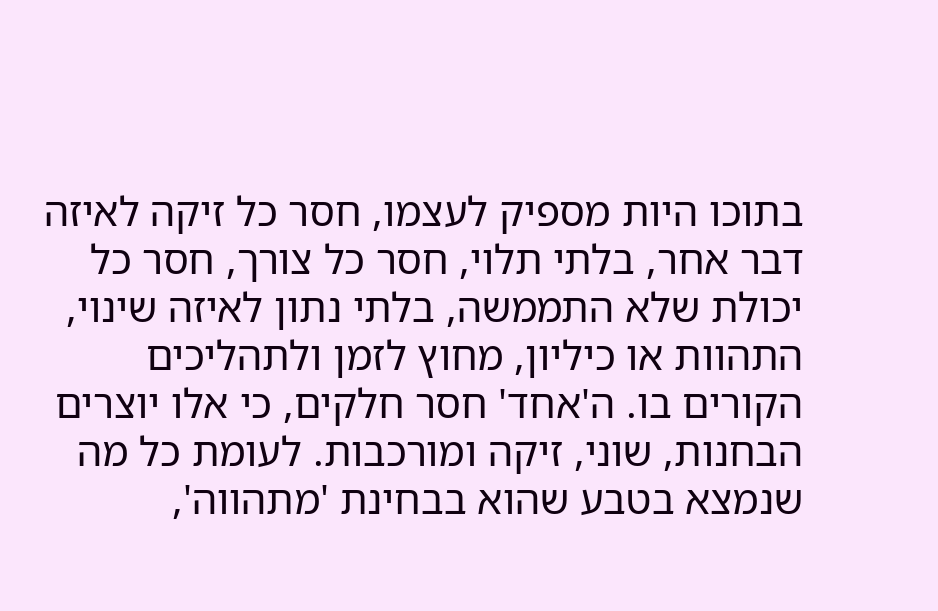בתוכו היות מספיק לעצמו, חסר כל זיקה לאיזה דבר אחר, בלתי תלוי, חסר כל צורך, חסר כל יכולת שלא התממשה, בלתי נתון לאיזה שינוי, התהוות או כיליון, מחוץ לזמן ולתהליכים הקורים בו. ה'אחד' חסר חלקים, כי אלו יוצרים הבחנות, שוני, זיקה ומורכבות. לעומת כל מה שנמצא בטבע שהוא בבחינת 'מתהווה',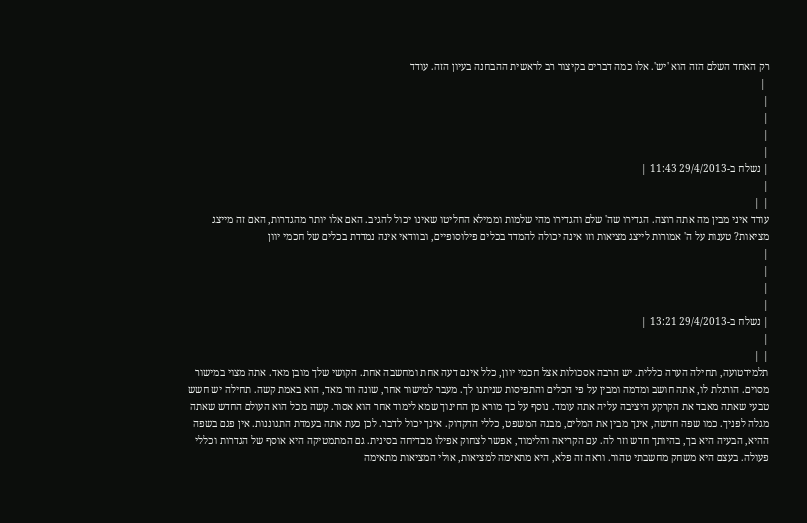רק האחד השלם הזה הוא 'יש'. אלו כמה דברים בקיצור רב לראשית ההבחנה בעיון הזה. עודד
 |
|
|
|
|
| נשלח ב-29/4/2013 11:43 |
|
| |
עודד איני מבין מה אתה רוצה. הגדירו שה' שלם והגדירו מהי שלמות וממילא החליטו שאינו יכול להגיב. האם אלו יותר מהגדרות, האם זה מייצג מציאות? טענות על ה' אמורות לייצג מציאות וזו אינה יכולה להמדד בכלים פילוסופיים, ובוודאי אינה נמדדת בכלים של חכמי יוון
|
|
|
|
| נשלח ב-29/4/2013 13:21 |
|
| |
תלמידטועה, תחילה הערה כללית. יש הרבה אסכולות אצל חכמי יוון, כלל אינם דעה אחת ומחשבה אחת. הקושי שלך מובן מאד. אתה מצוי במישור מסוים. הורגלת לו, אתה חושב ומדמה ומבין על פי הכלים והתפיסות שניתנו לך. מעבר למישור אחר, שונה וזר מאד, הוא באמת קשה. תחילה יש חשש טבעי שאתה מאבד את הקרקע היציבה עליה אתה עומד. נוסף על כך מורא מן החינוך שמא לימוד אחר הוא אסור. קשה מכל הוא העולם החדש שאתה מגלה לפניך. כמו שפה חדשה, אינך מבין את המלים, מבנה המשפט, כללי הדקדוק. אינך יכול לדבר. לכן כעת אתה בעמדת התגוננות. אין פגם בשפה ההיא, הבעיה היא בך, בהיותך חדש וזר לה. עם הקריאה והלימוד, אפשר לצחוק אפילו מבדיחה בסינית. גם המתמטיקה היא אוסף של הגדרות וכללי פעולה. בעצם היא משחק מחשבתי טהור. וראה זה פלא, היא מתאימה למציאות, אולי המציאות מתאימה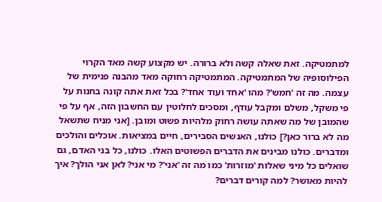למתמטיקה. זאת שאלה קשה ולא ברורה. יש מקצוע קשה מאד הקרוי הפילוסופיה של המתמטיקה. המתמטיקה רחוקה מאד מהבנה פנימית של עצמה. מה זה 'חמש'? מהו 'אחד ועוד אחד'? בכל זאת אתה קונה בחנות על פי משקל, משלם ומקבל עודף, ומסכים לחלוטין עם החשבון הזה, אף על פי שהמובן של מה שאתה עושה רחוק מלהיות פשוט ומובן. [אני מניח שתשאל מה לא ברור כאן?] כולנו, האנשים הסבירים, חיים במציאות. אוכלים והולכים ומדברים. כולנו מבינים את הדברים הפשוטים האלו. כולנו, כל בני האדם, גם שואלים כל מיני שאלות 'מוזרות' כמו מה זה 'אני'? מי אני? לאן אני הולך? איך להיות מאושר? למה קורים דברים?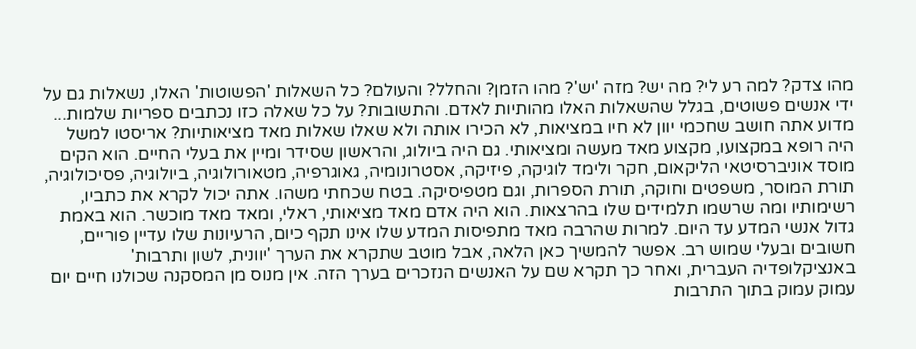מהו צדק? למה רע לי? מה יש? מזה 'יש'? מהו הזמן? והחלל? והעולם? כל השאלות 'הפשוטות' האלו, נשאלות גם על ידי אנשים פשוטים, בגלל שהשאלות האלו מהותיות לאדם. והתשובות? על כל שאלה כזו נכתבים ספריות שלמות... מדוע אתה חושב שחכמי יוון לא חיו במציאות, לא הכירו אותה ולא שאלו שאלות מאד מציאותיות? אריסטו למשל היה רופא במקצועו, מקצוע מאד מעשה ומציאותי. גם היה ביולוג, והראשון שסידר ומיין את בעלי החיים. הוא הקים מוסד אוניברסיטאי הליקאום, חקר ולימד לוגיקה, פיזיקה, אסטרונומיה, גאוגרפיה, מטאורולוגיה, ביולוגיה, פסיכולוגיה, תורת המוסר, משפטים וחוקה, תורת הספרות, וגם מטפיסיקה. בטח שכחתי משהו. אתה יכול לקרא את כתביו, רשימותיו ומה שרשמו תלמידים שלו בהרצאות. הוא היה אדם מאד מציאותי, ראלי, ומאד מאד מוכשר. הוא באמת גדול אנשי המדע עד היום. למרות שהרבה מאד מתפיסות המדע שלו אינו תקף כיום, הרעיונות שלו עדיין פוריים, חשובים ובעלי שמוש רב. אפשר להמשיך כאן הלאה, אבל מוטב שתקרא את הערך 'יוונית, לשון ותרבות' באנציקלופדיה העברית, ואחר כך תקרא שם על האנשים הנזכרים בערך הזה. אין מנוס מן המסקנה שכולנו חיים יום עמוק עמוק בתוך התרבות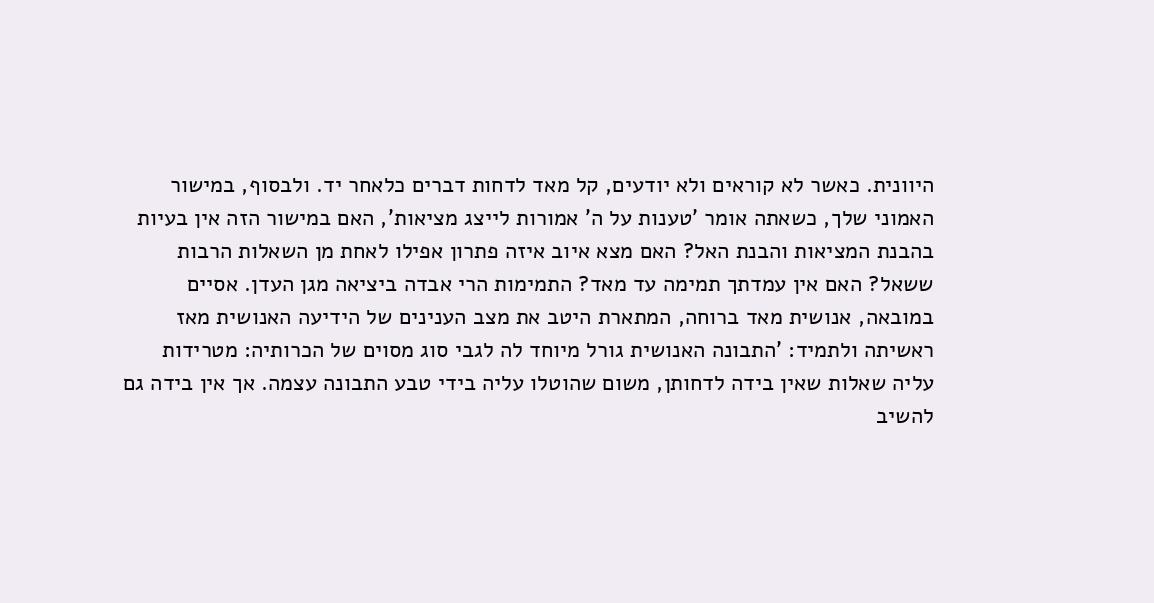היוונית. כאשר לא קוראים ולא יודעים, קל מאד לדחות דברים כלאחר יד. ולבסוף, במישור האמוני שלך, כשאתה אומר 'טענות על ה' אמורות לייצג מציאות', האם במישור הזה אין בעיות בהבנת המציאות והבנת האל? האם מצא איוב איזה פתרון אפילו לאחת מן השאלות הרבות ששאל? האם אין עמדתך תמימה עד מאד? התמימות הרי אבדה ביציאה מגן העדן. אסיים במובאה, אנושית מאד ברוחה, המתארת היטב את מצב הענינים של הידיעה האנושית מאז ראשיתה ולתמיד: 'התבונה האנושית גורל מיוחד לה לגבי סוג מסוים של הכרותיה: מטרידות עליה שאלות שאין בידה לדחותן, משום שהוטלו עליה בידי טבע התבונה עצמה. אך אין בידה גם להשיב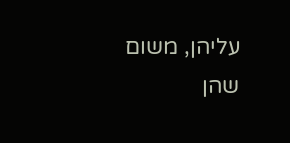עליהן, משום שהן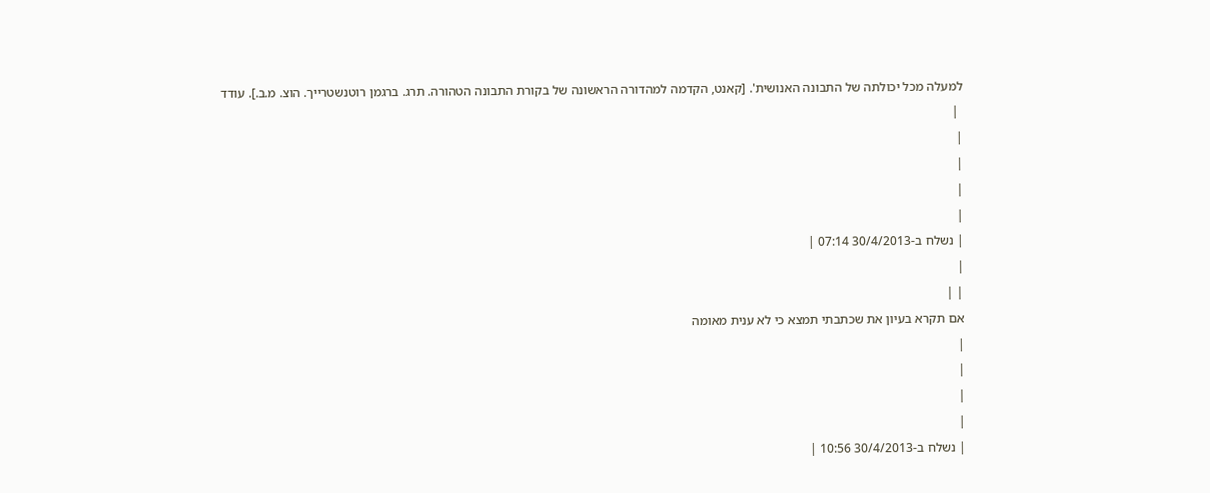למעלה מכל יכולתה של התבונה האנושית'. [קאנט, הקדמה למהדורה הראשונה של בקורת התבונה הטהורה. תרג. ברגמן רוטנשטרייך. הוצ. מ.ב.]. עודד
 |
|
|
|
|
| נשלח ב-30/4/2013 07:14 |
|
| |
אם תקרא בעיון את שכתבתי תמצא כי לא ענית מאומה
|
|
|
|
| נשלח ב-30/4/2013 10:56 |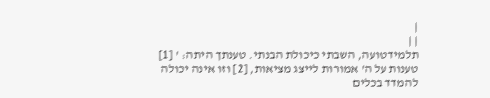|
| |
תלמידטועה, השבתי כיכולת הבנתי. טענתך היתה: ' [1] טענות על ה' אמורות לייצג מציאות, [2] וזו אינה יכולה להמדד בכלים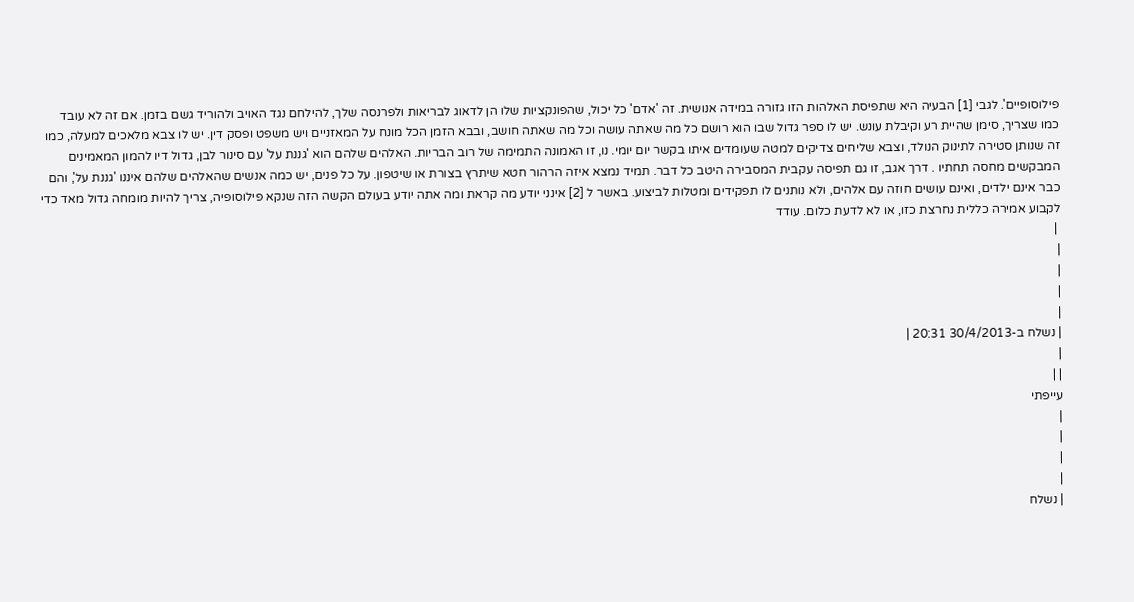פילוסופיים'. לגבי [1] הבעיה היא שתפיסת האלהות הזו גזורה במידה אנושית. זה 'אדם' כל יכול, שהפונקציות שלו הן לדאוג לבריאות ולפרנסה שלך, להילחם נגד האויב ולהוריד גשם בזמן. אם זה לא עובד כמו שצריך, סימן שהיית רע וקיבלת עונש. יש לו ספר גדול שבו הוא רושם כל מה שאתה עושה וכל מה שאתה חושב, ובבא הזמן הכל מונח על המאזניים ויש משפט ופסק דין. יש לו צבא מלאכים למעלה, כמו זה שנותן סטירה לתינוק הנולד, וצבא שליחים צדיקים למטה שעומדים איתו בקשר יום יומי. נו, זו האמונה התמימה של רוב הבריות. האלהים שלהם הוא 'גננת על' עם סינור לבן, גדול דיו להמון המאמינים המבקשים מחסה תחתיו . דרך אגב, זו גם תפיסה עקבית המסבירה היטב כל דבר. תמיד נמצא איזה הרהור חטא שיתרץ בצורת או שיטפון. על כל פנים, יש כמה אנשים שהאלהים שלהם איננו 'גננת על', והם כבר אינם ילדים, ואינם עושים חוזה עם אלהים, ולא נותנים לו תפקידים ומטלות לביצוע. באשר ל [2] אינני יודע מה קראת ומה אתה יודע בעולם הקשה הזה שנקא פילוסופיה, צריך להיות מומחה גדול מאד כדי לקבוע אמירה כללית נחרצת כזו, או לא לדעת כלום. עודד
 |
|
|
|
|
| נשלח ב-30/4/2013 20:31 |
|
| |
עייפתי
|
|
|
|
| נשלח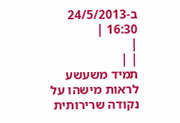ב-24/5/2013 16:30 |
|
| |
תמיד משעשע לראות מישהו על נקודה שרירותית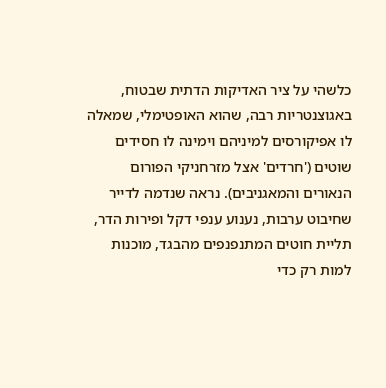כלשהי על ציר האדיקות הדתית שבטוח, באגוצנטריות רבה, שהוא האופטימלי, שמאלה לו אפיקורסים למיניהם וימינה לו חסידים שוטים ('חרדים' אצל מזרחניקי הפורום הנאורים והמאגניבים). נראה שנדמה לדייר שחיבוט ערבות, נענוע ענפי דקל ופירות הדר, תליית חוטים המתנפנפים מהבגד, מוכנות למות רק כדי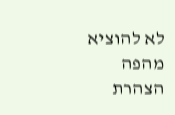לא להוציא מהפה הצהרת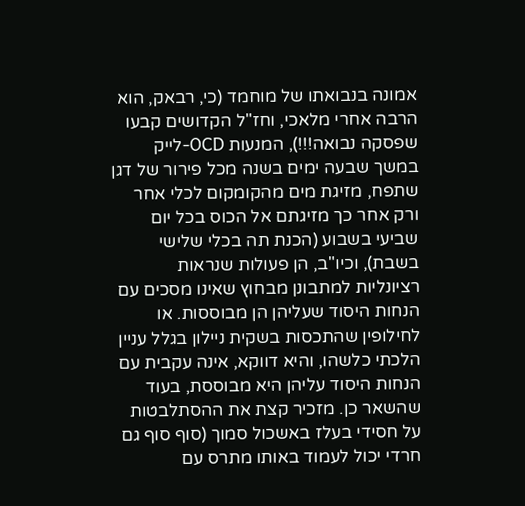אמונה בנבואתו של מוחמד (כי, רבאק, הוא הרבה אחרי מלאכי, וחז"ל הקדושים קבעו שפסקה נבואה!!!), המנעות OCD-לייק במשך שבעה ימים בשנה מכל פירור של דגן שתפח, מזיגת מים מהקומקום לכלי אחר ורק אחר כך מזיגתם אל הכוס בכל יום שביעי בשבוע (הכנת תה בכלי שלישי בשבת), וכיו"ב, הן פעולות שנראות רציונליות למתבונן מבחוץ שאינו מסכים עם הנחות היסוד שעליהן הן מבוססות. או לחילופין שהתכסות בשקית ניילון בגלל עניין הלכתי כלשהו, והיא דווקא, אינה עקבית עם הנחות היסוד עליהן היא מבוססת, בעוד שהשאר כן. מזכיר קצת את ההסתלבטות על חסידי בעלז באשכול סמוך (סוף סוף גם חרדי יכול לעמוד באותו מתרס עם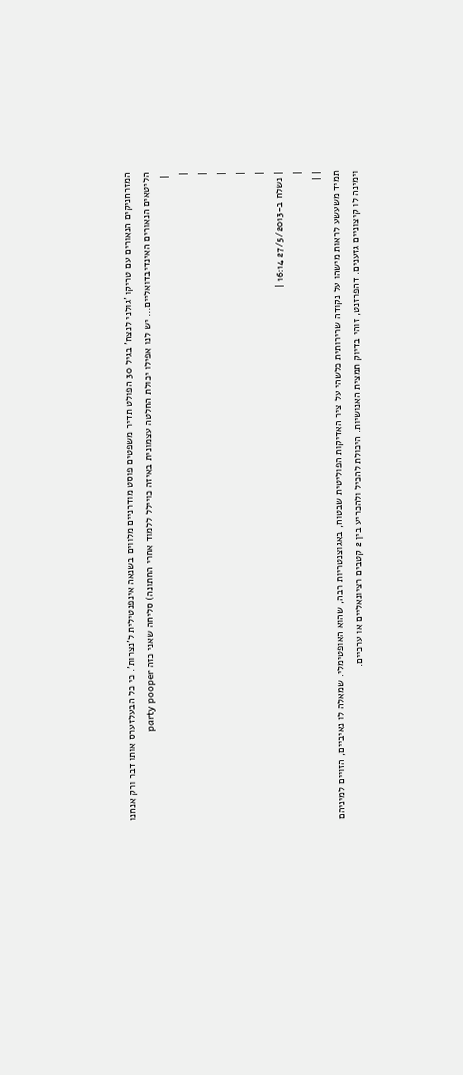המזרחניקים הנאורים עם טריקו 'גולני לנצח' בגיל 30 הפולט תדיר משפטים פוסט מודרניים מלווים בשנאה אינפנטילית ל'נצרות'. כי כל הבעלזערס אותו דבר ורק אנחנו הליטאים הנאורים האינדיבדואליים... יש לנו אפילו יכולת החלטה עצמונית באיזה כויילל ללמוד אחרי החתונה) סליחה שאני כזה party pooper
 |
|
|
|
|
|
| נשלח ב-27/5/2013 16:14 |
|
| |
תמיד משעשע לראות מישהו על נקודה שרירותית כלשהי על ציר האדיקות הפוליטית שבטוח, באגוצנטריות רבה, שהוא האופטימלי. שמאלה לו נאיביים, הזויים למיניהם וימינה לו קיצוניים גזענים. דהפרזנט, זוהי בדיוק תמצית האנושיות. היכולת להכיל ולהכריע בין 2 קטבים רציונאליים או ערכיים.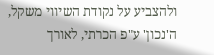ולהצביע על נקודת השיווי משקל, ה'נכון' ע"פ הכרתי, לאורך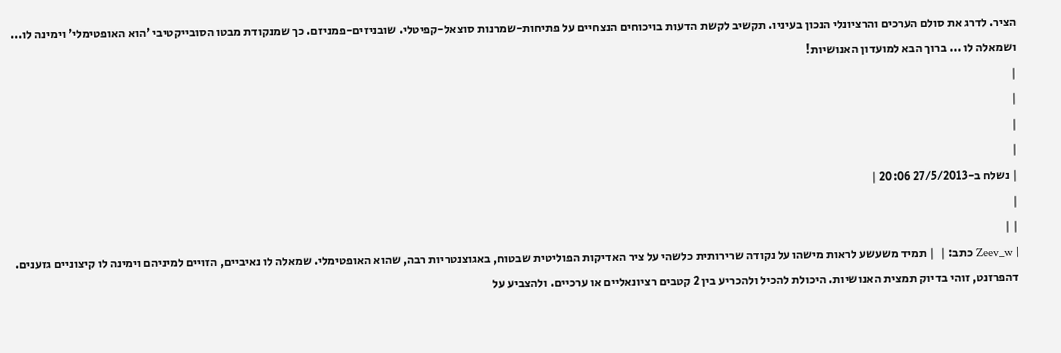הציר. לדרג את סולם הערכים והרציונלי הנכון בעיניו. תקשיב לקשת הדעות בויכוחים הנצחיים על פתיחות-שמרנות סוצאל-קפיטלי. שובניזים-פמניזם. כך שמנקודת מבטו הסובייקטיבי 'הוא האופטימלי' וימינה לו... ושמאלה לו ... ברוך הבא למועדון האנושיות!
|
|
|
|
| נשלח ב-27/5/2013 20:06 |
|
| |
| Zeev_w כתב: |  | תמיד משעשע לראות מישהו על נקודה שרירותית כלשהי על ציר האדיקות הפוליטית שבטוח, באגוצנטריות רבה, שהוא האופטימלי. שמאלה לו נאיביים, הזויים למיניהם וימינה לו קיצוניים גזענים. דהפרזנט, זוהי בדיוק תמצית האנושיות. היכולת להכיל ולהכריע בין 2 קטבים רציונאליים או ערכיים. ולהצביע על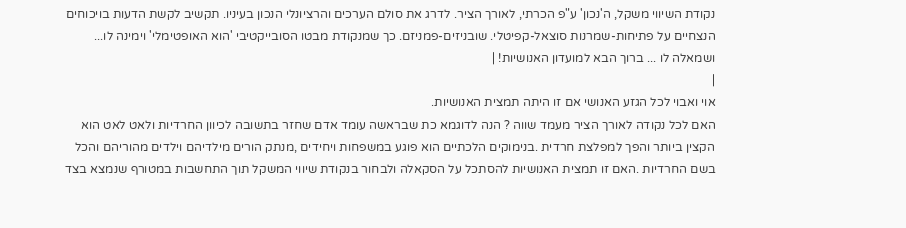נקודת השיווי משקל, ה'נכון' ע"פ הכרתי, לאורך הציר. לדרג את סולם הערכים והרציונלי הנכון בעיניו. תקשיב לקשת הדעות בויכוחים הנצחיים על פתיחות-שמרנות סוצאל-קפיטלי. שובניזים-פמניזם. כך שמנקודת מבטו הסובייקטיבי 'הוא האופטימלי' וימינה לו... ושמאלה לו ... ברוך הבא למועדון האנושיות! |
|
אוי ואבוי לכל הגזע האנושי אם זו היתה תמצית האנושיות.
האם לכל נקודה לאורך הציר מעמד שווה ? הנה לדוגמא כת שבראשה עומד אדם שחזר בתשובה לכיוון החרדיות ולאט לאט הוא הקצין ביותר והפך למפלצת חרדית .בנימוקים הלכתיים הוא פוגע במשפחות ויחידים ,מנתק הורים מילדיהם וילדים מהוריהם והכל בשם החרדיות .האם זו תמצית האנושיות להסתכל על הסקאלה ולבחור בנקודת שיווי המשקל תוך התחשבות במטורף שנמצא בצד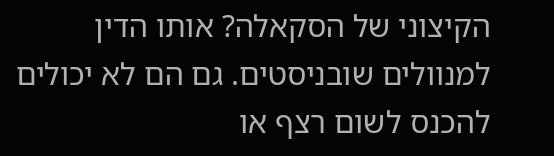הקיצוני של הסקאלה? אותו הדין למנוולים שובניסטים. גם הם לא יכולים להכנס לשום רצף או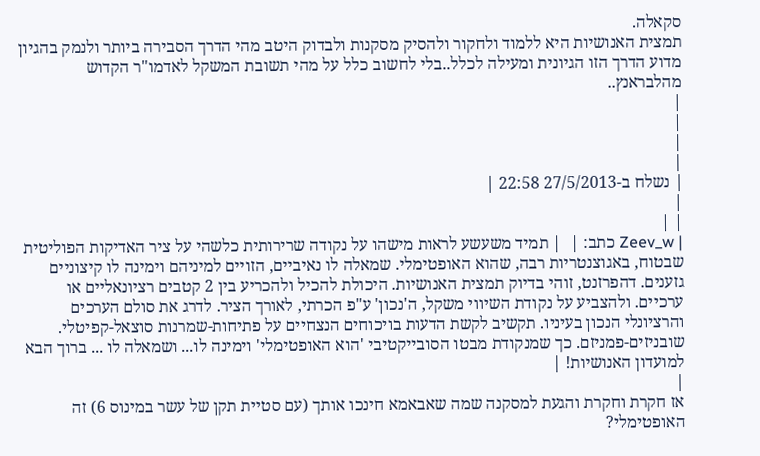סקאלה.
תמצית האנושיות היא ללמוד ולחקור ולהסיק מסקנות ולבדוק היטב מהי הדרך הסבירה ביותר ולנמק בהגיון מדוע הדרך הזו הגיונית ומעילה לכלל..בלי לחשוב כלל על מהי תשובת המשקל לאדמו"ר הקדוש מהלבראנץ..
|
|
|
|
| נשלח ב-27/5/2013 22:58 |
|
| |
| Zeev_w כתב: |  | תמיד משעשע לראות מישהו על נקודה שרירותית כלשהי על ציר האדיקות הפוליטית שבטוח, באגוצנטריות רבה, שהוא האופטימלי. שמאלה לו נאיביים, הזויים למיניהם וימינה לו קיצוניים גזענים. דהפרזנט, זוהי בדיוק תמצית האנושיות. היכולת להכיל ולהכריע בין 2 קטבים רציונאליים או ערכיים. ולהצביע על נקודת השיווי משקל, ה'נכון' ע"פ הכרתי, לאורך הציר. לדרג את סולם הערכים והרציונלי הנכון בעיניו. תקשיב לקשת הדעות בויכוחים הנצחיים על פתיחות-שמרנות סוצאל-קפיטלי. שובניזים-פמניזם. כך שמנקודת מבטו הסובייקטיבי 'הוא האופטימלי' וימינה לו... ושמאלה לו ... ברוך הבא למועדון האנושיות! |
|
אז חקרת וחקרת והגעת למסקנה שמה שאבאמא חינכו אותך (עם סטיית תקן של עשר במינוס 6) זה האופטימלי?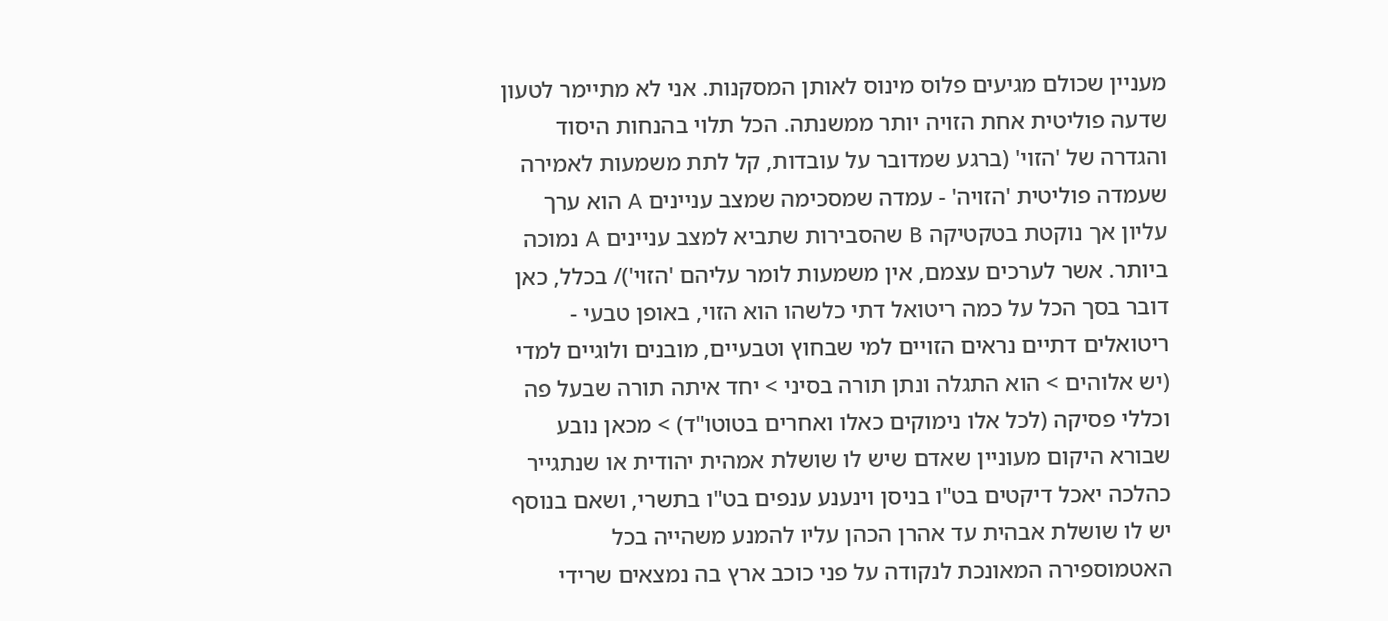מעניין שכולם מגיעים פלוס מינוס לאותן המסקנות. אני לא מתיימר לטעון שדעה פוליטית אחת הזויה יותר ממשנתה. הכל תלוי בהנחות היסוד והגדרה של 'הזוי' (ברגע שמדובר על עובדות, קל לתת משמעות לאמירה שעמדה פוליטית 'הזויה' - עמדה שמסכימה שמצב עניינים A הוא ערך עליון אך נוקטת בטקטיקה B שהסבירות שתביא למצב עניינים A נמוכה ביותר. אשר לערכים עצמם, אין משמעות לומר עליהם 'הזוי')/ בכלל, כאן דובר בסך הכל על כמה ריטואל דתי כלשהו הוא הזוי, באופן טבעי - ריטואלים דתיים נראים הזויים למי שבחוץ וטבעיים, מובנים ולוגיים למדי (יש אלוהים > הוא התגלה ונתן תורה בסיני > יחד איתה תורה שבעל פה וכללי פסיקה (לכל אלו נימוקים כאלו ואחרים בטוטו"ד) > מכאן נובע שבורא היקום מעוניין שאדם שיש לו שושלת אמהית יהודית או שנתגייר כהלכה יאכל דיקטים בט"ו בניסן וינענע ענפים בט"ו בתשרי, ושאם בנוסף יש לו שושלת אבהית עד אהרן הכהן עליו להמנע משהייה בכל האטמוספירה המאונכת לנקודה על פני כוכב ארץ בה נמצאים שרידי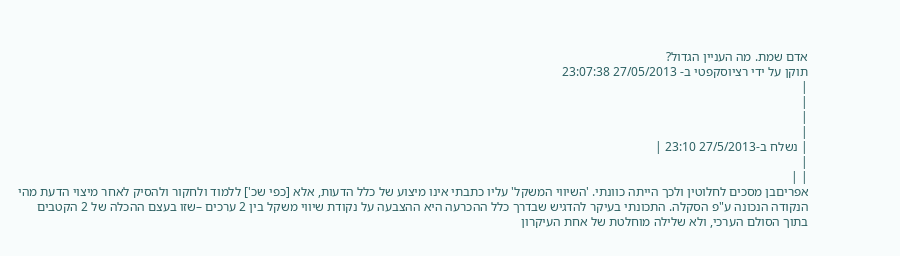אדם שמת. מה העניין הגדול?
תוקן על ידי רציוסקפטי ב- 27/05/2013 23:07:38
|
|
|
|
| נשלח ב-27/5/2013 23:10 |
|
| |
אפריםבן מסכים לחלוטין ולכך הייתה כוונתי. 'השיווי המשקל' עליו כתבתי אינו מיצוע של כלל הדעות, אלא [כפי שכ'] ללמוד ולחקור ולהסיק לאחר מיצוי הדעת מהי הנקודה הנכונה ע"פ הסקלה. התכונתי בעיקר להדגיש שבדרך כלל ההכרעה היא ההצבעה על נקודת שיווי משקל בין 2 ערכים –שזו בעצם ההכלה של 2 הקטבים בתוך הסולם הערכי, ולא שלילה מוחלטת של אחת העיקרון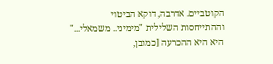הקוטביים. אדרבה, דוקא הביטוי וההתייחסות השלילית "מימיני.. משמאלי..." היא היא ההכרעה [כמובן,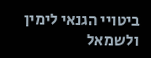ביטויי הגנאי לימין ולשמאל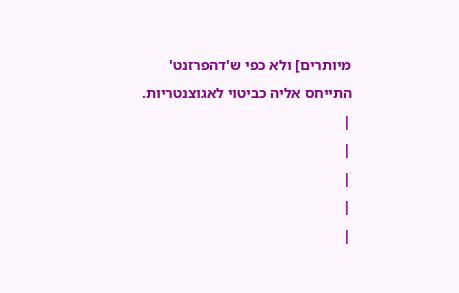מיותרים] ולא כפי ש'דהפרזנט' התייחס אליה כביטוי לאגוצנטריות.
|
|
|
|
|